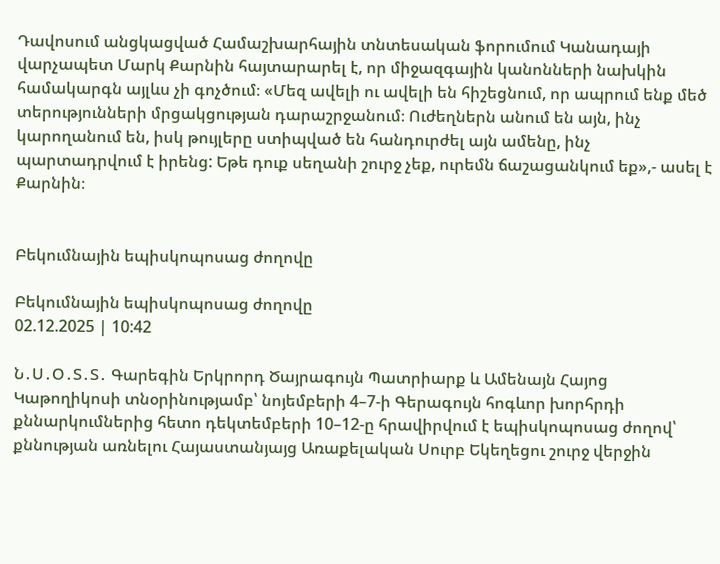Դավոսում անցկացված Համաշխարհային տնտեսական ֆորումում Կանադայի վարչապետ Մարկ Քարնին հայտարարել է, որ միջազգային կանոնների նախկին համակարգն այլևս չի գոչծում։ «Մեզ ավելի ու ավելի են հիշեցնում, որ ապրում ենք մեծ տերությունների մրցակցության դարաշրջանում։ Ուժեղներն անում են այն, ինչ կարողանում են, իսկ թույլերը ստիպված են հանդուրժել այն ամենը, ինչ պարտադրվում է իրենց: Եթե դուք սեղանի շուրջ չեք, ուրեմն ճաշացանկում եք»,- ասել է Քարնին։


Բեկումնային եպիսկոպոսաց ժողովը

Բեկումնային եպիսկոպոսաց ժողովը
02.12.2025 | 10:42

Ն․Ս․Օ․Տ․Տ․ Գարեգին Երկրորդ Ծայրագույն Պատրիարք և Ամենայն Հայոց Կաթողիկոսի տնօրինությամբ՝ նոյեմբերի 4–7-ի Գերագույն հոգևոր խորհրդի քննարկումներից հետո դեկտեմբերի 10–12-ը հրավիրվում է եպիսկոպոսաց ժողով՝ քննության առնելու Հայաստանյայց Առաքելական Սուրբ Եկեղեցու շուրջ վերջին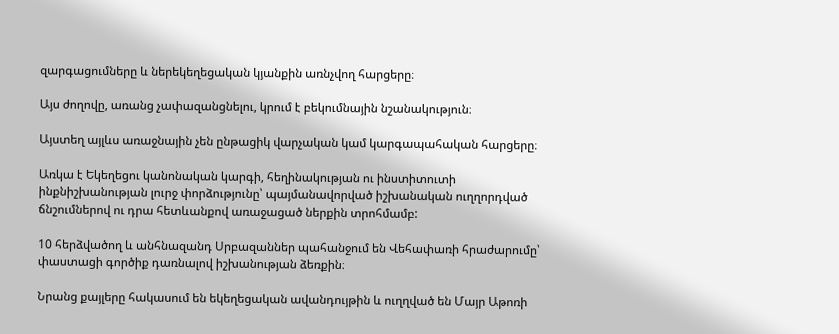զարգացումները և ներեկեղեցական կյանքին առնչվող հարցերը։

Այս ժողովը, առանց չափազանցնելու, կրում է բեկումնային նշանակություն։

Այստեղ այլևս առաջնային չեն ընթացիկ վարչական կամ կարգապահական հարցերը։

Առկա է Եկեղեցու կանոնական կարգի, հեղինակության ու ինստիտուտի ինքնիշխանության լուրջ փորձությունը՝ պայմանավորված իշխանական ուղղորդված ճնշումներով ու դրա հետևանքով առաջացած ներքին տրոհմամբ:

10 հերձվածող և անհնազանդ Սրբազաններ պահանջում են Վեհափառի հրաժարումը՝ փաստացի գործիք դառնալով իշխանության ձեռքին։

Նրանց քայլերը հակասում են եկեղեցական ավանդույթին և ուղղված են Մայր Աթոռի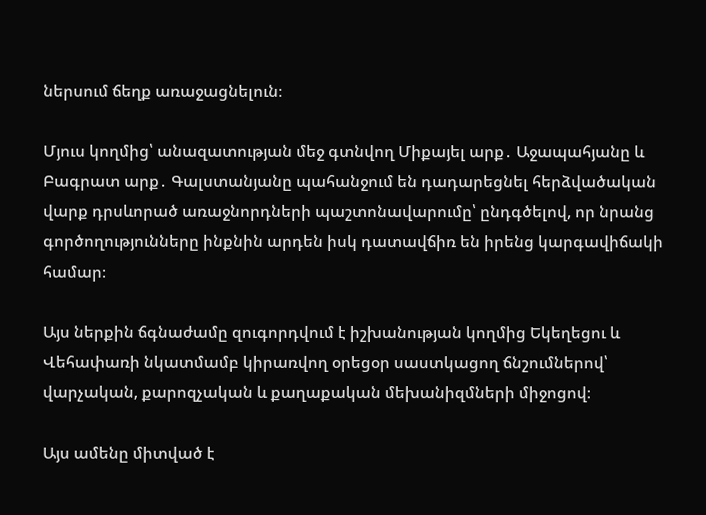ներսում ճեղք առաջացնելուն։

Մյուս կողմից՝ անազատության մեջ գտնվող Միքայել արք․ Աջապահյանը և Բագրատ արք․ Գալստանյանը պահանջում են դադարեցնել հերձվածական վարք դրսևորած առաջնորդների պաշտոնավարումը՝ ընդգծելով, որ նրանց գործողությունները ինքնին արդեն իսկ դատավճիռ են իրենց կարգավիճակի համար։

Այս ներքին ճգնաժամը զուգորդվում է իշխանության կողմից Եկեղեցու և Վեհափառի նկատմամբ կիրառվող օրեցօր սաստկացող ճնշումներով՝ վարչական, քարոզչական և քաղաքական մեխանիզմների միջոցով։

Այս ամենը միտված է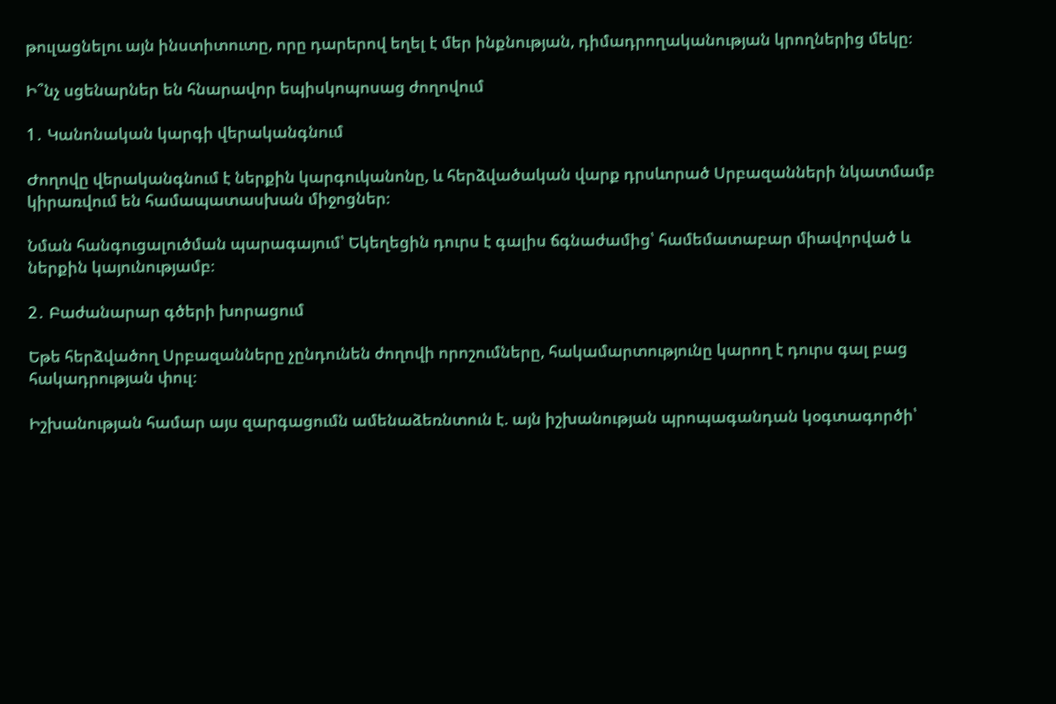թուլացնելու այն ինստիտուտը, որը դարերով եղել է մեր ինքնության, դիմադրողականության կրողներից մեկը։

Ի՞նչ սցենարներ են հնարավոր եպիսկոպոսաց ժողովում

1․ Կանոնական կարգի վերականգնում

Ժողովը վերականգնում է ներքին կարգուկանոնը, և հերձվածական վարք դրսևորած Սրբազանների նկատմամբ կիրառվում են համապատասխան միջոցներ։

Նման հանգուցալուծման պարագայում՝ Եկեղեցին դուրս է գալիս ճգնաժամից՝ համեմատաբար միավորված և ներքին կայունությամբ։

2․ Բաժանարար գծերի խորացում

Եթե հերձվածող Սրբազանները չընդունեն ժողովի որոշումները, հակամարտությունը կարող է դուրս գալ բաց հակադրության փուլ։

Իշխանության համար այս զարգացումն ամենաձեռնտուն է. այն իշխանության պրոպագանդան կօգտագործի՝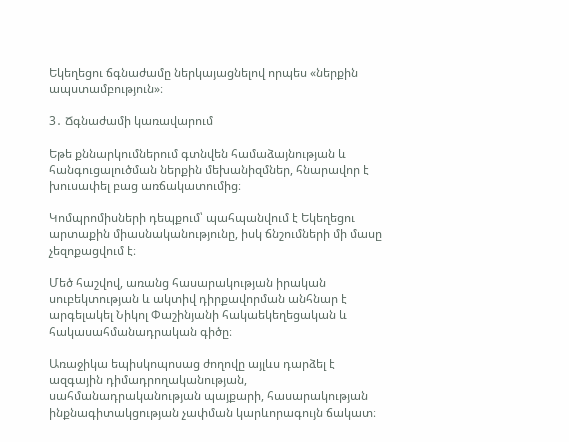Եկեղեցու ճգնաժամը ներկայացնելով որպես «ներքին ապստամբություն»։

3․ Ճգնաժամի կառավարում

Եթե քննարկումներում գտնվեն համաձայնության և հանգուցալուծման ներքին մեխանիզմներ, հնարավոր է խուսափել բաց առճակատումից։

Կոմպրոմիսների դեպքում՝ պահպանվում է Եկեղեցու արտաքին միասնականությունը, իսկ ճնշումների մի մասը չեզոքացվում է։

Մեծ հաշվով, առանց հասարակության իրական սուբեկտության և ակտիվ դիրքավորման անհնար է արգելակել Նիկոլ Փաշինյանի հակաեկեղեցական և հակասահմանադրական գիծը։

Առաջիկա եպիսկոպոսաց ժողովը այլևս դարձել է ազգային դիմադրողականության, սահմանադրականության պայքարի, հասարակության ինքնագիտակցության չափման կարևորագույն ճակատ։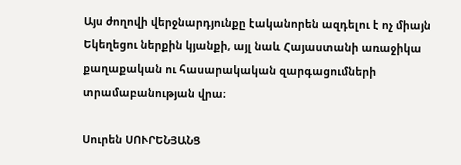Այս ժողովի վերջնարդյունքը էականորեն ազդելու է ոչ միայն Եկեղեցու ներքին կյանքի, այլ նաև Հայաստանի առաջիկա քաղաքական ու հասարակական զարգացումների տրամաբանության վրա։

Սուրեն ՍՈՒՐԵՆՅԱՆՑ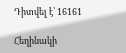Դիտվել է՝ 16161

Հեղինակի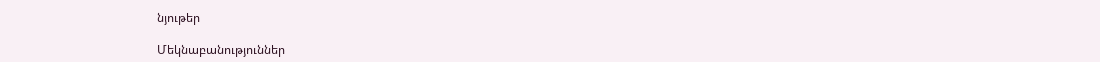նյութեր

Մեկնաբանություններ